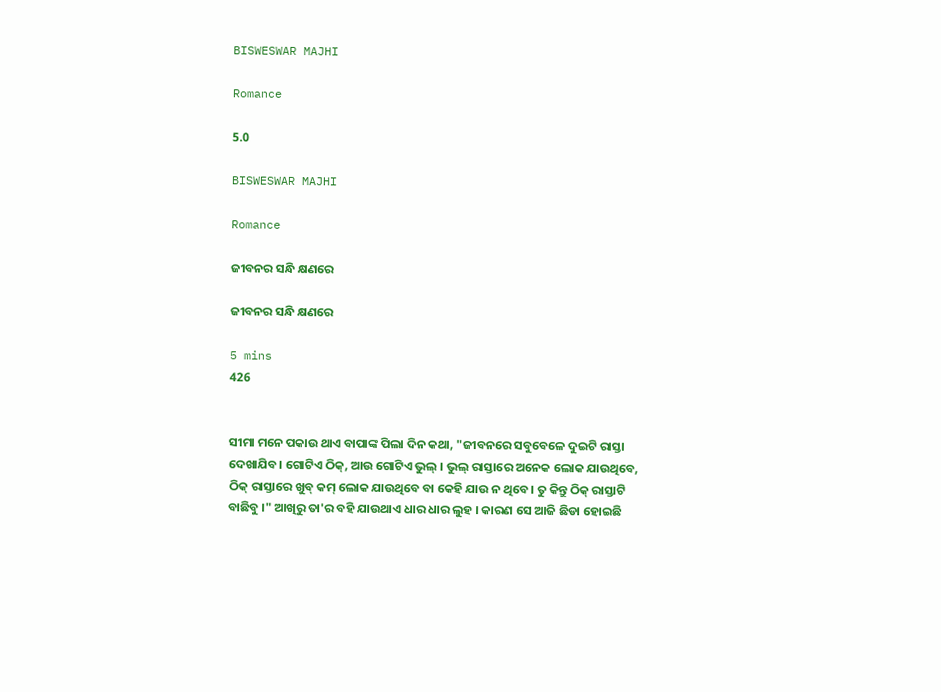BISWESWAR MAJHI

Romance

5.0

BISWESWAR MAJHI

Romance

ଜୀବନର ସନ୍ଧି କ୍ଷଣରେ

ଜୀବନର ସନ୍ଧି କ୍ଷଣରେ

5 mins
426


ସୀମା ମନେ ପକାଉ ଥାଏ ବାପାଙ୍କ ପିଲା ଦିନ କଥା, "ଜୀବନରେ ସବୁବେଳେ ଦୁଇଟି ରାସ୍ତା ଦେଖାଯିବ। ଗୋଟିଏ ଠିକ୍, ଆଉ ଗୋଟିଏ ଭୁଲ୍ । ଭୁଲ୍ ରାସ୍ତାରେ ଅନେକ ଲୋକ ଯାଉଥିବେ, ଠିକ୍ ରାସ୍ତାରେ ଖୁବ୍ କମ୍ ଲୋକ ଯାଉଥିବେ ବା କେହି ଯାଉ ନ ଥିବେ। ତୁ କିନ୍ତୁ ଠିକ୍ ରାସ୍ତାଟି ବାଛିବୁ ।" ଆଖିରୁ ତା'ର ବହି ଯାଉଥାଏ ଧାର ଧାର ଲୁହ । କାରଣ ସେ ଆଜି ଛିଡା ହୋଇଛି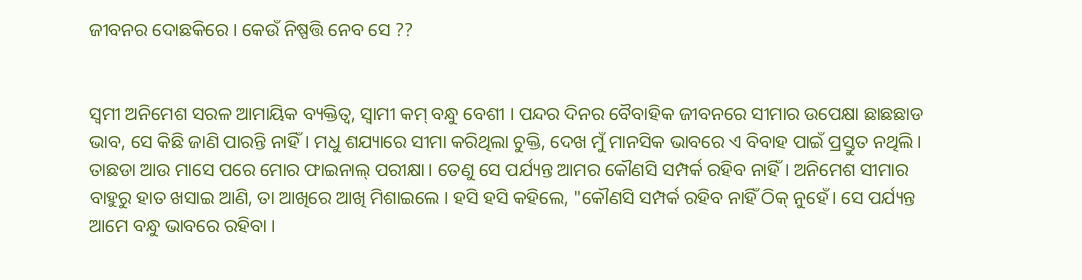ଜୀବନର ଦୋଛକିରେ । କେଉଁ ନିଷ୍ପତ୍ତି ନେବ ସେ ??


ସ୍ୱମୀ ଅନିମେଶ ସରଳ ଆମାୟିକ ବ୍ୟକ୍ତିତ୍ୱ, ସ୍ୱାମୀ କମ୍ ବନ୍ଧୁ ବେଶୀ । ପନ୍ଦର ଦିନର ବୈବାହିକ ଜୀବନରେ ସୀମାର ଉପେକ୍ଷା ଛାଛଛାଡ ଭାବ, ସେ କିଛି ଜାଣି ପାରନ୍ତି ନାହିଁ। ମଧୁ ଶଯ୍ୟାରେ ସୀମା କରିଥିଲା ଚୁକ୍ତି, ଦେଖ ମୁଁ ମାନସିକ ଭାବରେ ଏ ବିବାହ ପାଇଁ ପ୍ରସ୍ତୁତ ନଥିଲି। ତାଛଡା ଆଉ ମାସେ ପରେ ମୋର ଫାଇନାଲ୍ ପରୀକ୍ଷା। ତେଣୁ ସେ ପର୍ଯ୍ୟନ୍ତ ଆମର କୌଣସି ସମ୍ପର୍କ ରହିବ ନାହିଁ। ଅନିମେଶ ସୀମାର ବାହୁରୁ ହାତ ଖସାଇ ଆଣି, ତା ଆଖିରେ ଆଖି ମିଶାଇଲେ । ହସି ହସି କହିଲେ, "କୌଣସି ସମ୍ପର୍କ ରହିବ ନାହିଁ ଠିକ୍ ନୁହେଁ। ସେ ପର୍ଯ୍ୟନ୍ତ ଆମେ ବନ୍ଧୁ ଭାବରେ ରହିବା ।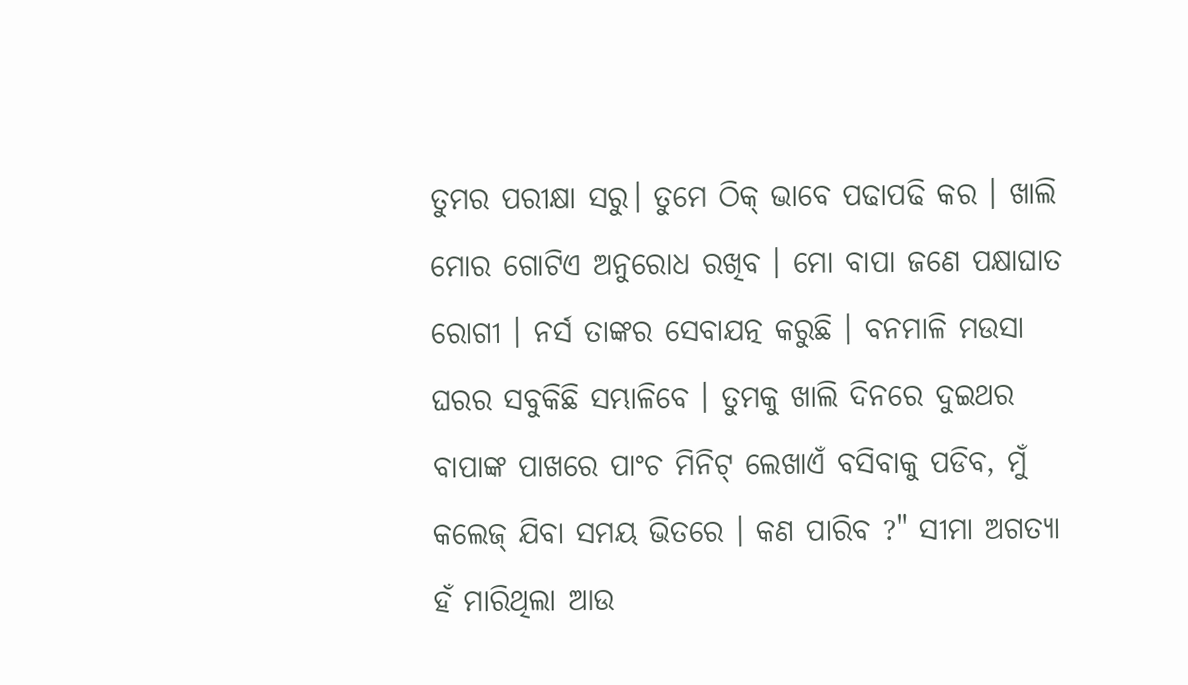ତୁମର ପରୀକ୍ଷା ସରୁ। ତୁମେ ଠିକ୍ ଭାବେ ପଢାପଢି କର । ଖାଲି ମୋର ଗୋଟିଏ ଅନୁରୋଧ ରଖିବ । ମୋ ବାପା ଜଣେ ପକ୍ଷାଘାତ ରୋଗୀ । ନର୍ସ ତାଙ୍କର ସେବାଯତ୍ନ କରୁଛି । ବନମାଳି ମଉସା ଘରର ସବୁକିଛି ସମ୍ଭାଳିବେ । ତୁମକୁ ଖାଲି ଦିନରେ ଦୁଇଥର ବାପାଙ୍କ ପାଖରେ ପାଂଚ ମିନିଟ୍ ଲେଖାଏଁ ବସିବାକୁ ପଡିବ, ମୁଁ କଲେଜ୍ ଯିବା ସମୟ ଭିତରେ । କଣ ପାରିବ ?" ସୀମା ଅଗତ୍ୟା ହଁ ମାରିଥିଲା ଆଉ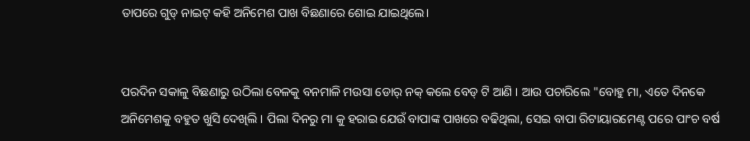ତାପରେ ଗୁଡ୍ ନାଇଟ୍ କହି ଅନିମେଶ ପାଖ ବିଛଣାରେ ଶୋଇ ଯାଇଥିଲେ।


ପରଦିନ ସକାଳୁ ବିଛଣାରୁ ଉଠିଲା ବେଳକୁ ବନମାଳି ମଉସା ଡୋର୍ ନକ୍ କଲେ ବେଡ୍ ଟି ଆଣି । ଆଉ ପଚାରିଲେ "ବୋହୁ ମା, ଏତେ ଦିନକେ ଅନିମେଶକୁ ବହୁତ ଖୁସି ଦେଖିଲି । ପିଲା ଦିନରୁ ମା କୁ ହରାଇ ଯେଉଁ ବାପାଙ୍କ ପାଖରେ ବଢିଥିଲା, ସେଇ ବାପା ରିଟାୟାରମେଣ୍ଟ ପରେ ପାଂଚ ବର୍ଷ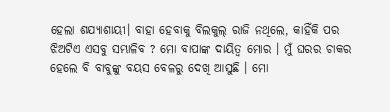ହେଲା ଶଯ୍ୟାଶାୟୀ। ବାହା ହେବାକୁ ବିଲକୁଲ୍ ରାଜି ନଥିଲେ, କାହିଁକି ପର ଝିଅଟିଏ ଏସବୁ ସମ୍ଭାଳିବ ? ମୋ ବାପାଙ୍କ ଦାୟିତ୍ୱ ମୋର । ମୁଁ ଘରର ଚାକର ହେଲେ ବି ବାବୁଙ୍କୁ ବୟସ ବେଳରୁ ଦେଖି ଆସୁଛି । ମୋ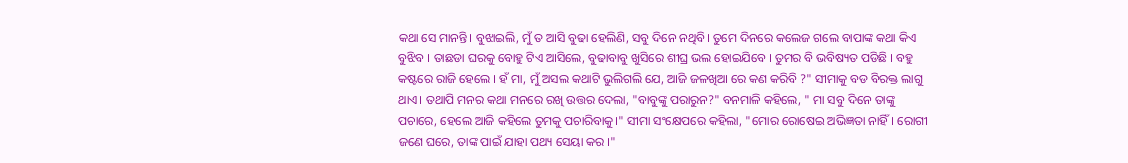କଥା ସେ ମାନନ୍ତି। ବୁଝାଇଲି, ମୁଁ ତ ଆସି ବୁଢା ହେଲିଣି, ସବୁ ଦିନେ ନଥିବି। ତୁମେ ଦିନରେ କଲେଜ ଗଲେ ବାପାଙ୍କ କଥା କିଏ ବୁଝିବ । ତାଛଡା ଘରକୁ ବୋହୁ ଟିଏ ଆସିଲେ, ବୁଢାବାବୁ ଖୁସିରେ ଶୀଘ୍ର ଭଲ ହୋଇଯିବେ । ତୁମର ବି ଭବିଷ୍ୟତ ପଡିଛି । ବହୁ କଷ୍ଟରେ ରାଜି ହେଲେ । ହଁ ମା, ମୁଁ ଅସଲ କଥାଟି ଭୁଲିଗଲି ଯେ, ଆଜି ଜଳଖିଆ ରେ କଣ କରିବି ?" ସୀମାକୁ ବଡ ବିରକ୍ତ ଲାଗୁ ଥାଏ। ତଥାପି ମନର କଥା ମନରେ ରଖି ଉତ୍ତର ଦେଲା, "ବାବୁଙ୍କୁ ପରାରୁନ?" ବନମାଳି କହିଲେ, " ମା ସବୁ ଦିନେ ତାଙ୍କୁ ପଚାରେ, ହେଲେ ଆଜି କହିଲେ ତୁମକୁ ପଚାରିବାକୁ।" ସୀମା ସଂକ୍ଷେପରେ କହିଲା, "ମୋର ରୋଷେଇ ଅଭିଜ୍ଞତା ନାହିଁ। ରୋଗୀ ଜଣେ ଘରେ, ତାଙ୍କ ପାଇଁ ଯାହା ପଥ୍ୟ ସେୟା କର ।"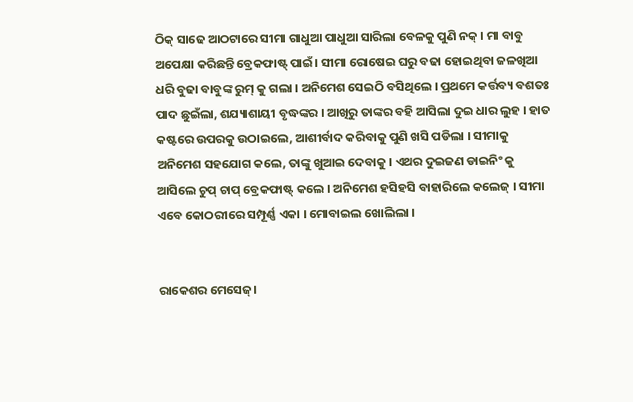ଠିକ୍ ସାଢେ ଆଠଟାରେ ସୀମା ଗାଧୁଆ ପାଧୁଆ ସାରିଲା ବେଳକୁ ପୁଣି ନକ୍ । ମା ବାବୁ ଅପେକ୍ଷା କରିଛନ୍ତି ବ୍ରେକଫାଷ୍ଟ୍ ପାଇଁ। ସୀମା ରୋଷେଇ ଘରୁ ବଢା ହୋଇଥିବା ଜଳଖିଆ ଧରି ବୁଢା ବାବୁଙ୍କ ରୁମ୍ କୁ ଗଲା । ଅନିମେଶ ସେଇଠି ବସିଥିଲେ । ପ୍ରଥମେ କର୍ତ୍ତବ୍ୟ ବଶତଃ ପାଦ ଛୁଇଁଲା, ଶଯ୍ୟାଶାୟୀ ବୃଦ୍ଧଙ୍କର । ଆଖିରୁ ତାଙ୍କର ବହି ଆସିଲା ଦୁଇ ଧାର ଲୁହ । ହାତ କଷ୍ଟରେ ଉପରକୁ ଉଠାଇଲେ, ଆଶୀର୍ବାଦ କରିବାକୁ ପୁଣି ଖସି ପଡିଲା । ସୀମାକୁ ଅନିମେଶ ସହଯୋଗ କଲେ, ତାଙ୍କୁ ଖୁଆଇ ଦେବାକୁ । ଏଥର ଦୁଇଜଣ ଡାଇନିଂ କୁ ଆସିଲେ ଚୁପ୍ ଚାପ୍ ବ୍ରେକଫାଷ୍ଟ୍ କଲେ । ଅନିମେଶ ହସିହସି ବାହାରିଲେ କଲେଜ୍ । ସୀମା ଏବେ କୋଠରୀରେ ସମ୍ପୂର୍ଣ୍ଣ ଏକା । ମୋବାଇଲ ଖୋଲିଲା ।


ରାକେଶର ମେସେଜ୍।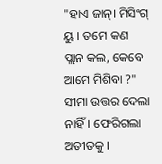"ହାଏ ଜାନ୍। ମିସିଂଗ୍ ୟୁ । ତମେ କଣ ପ୍ଲାନ କଲ, କେବେ ଆମେ ମିଶିବା ?" ସୀମା ଉତ୍ତର ଦେଲା ନାହିଁ। ଫେରିଗଲା ଅତୀତକୁ ।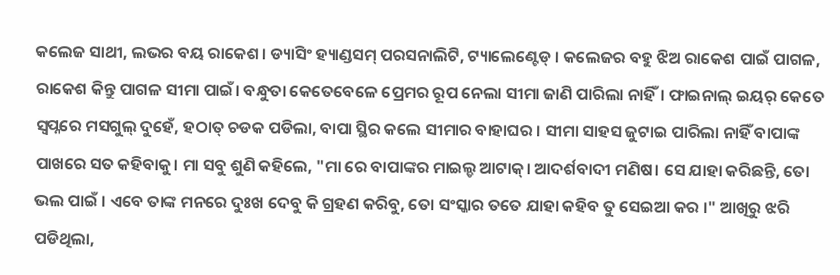କଲେଜ ସାଥୀ, ଲଭର ବୟ ରାକେଶ। ଡ୍ୟାସିଂ ହ୍ୟାଣ୍ଡସମ୍ ପରସନାଲିଟି, ଟ୍ୟାଲେଣ୍ଟେଡ୍ । କଲେଜର ବହୁ ଝିଅ ରାକେଶ ପାଇଁ ପାଗଳ, ରାକେଶ କିନ୍ତୁ ପାଗଳ ସୀମା ପାଇଁ। ବନ୍ଧୁତା କେତେବେଳେ ପ୍ରେମର ରୂପ ନେଲା ସୀମା ଜାଣି ପାରିଲା ନାହିଁ। ଫାଇନାଲ୍ ଇୟର୍ କେତେ ସ୍ୱପ୍ନରେ ମସଗୁଲ୍ ଦୁହେଁ, ହଠାତ୍ ଚଡକ ପଡିଲା, ବାପା ସ୍ଥିର କଲେ ସୀମାର ବାହାଘର । ସୀମା ସାହସ ଜୁଟାଇ ପାରିଲା ନାହିଁ ବାପାଙ୍କ ପାଖରେ ସତ କହିବାକୁ। ମା ସବୁ ଶୁଣି କହିଲେ, "ମା ରେ ବାପାଙ୍କର ମାଇଲ୍ଡ ଆଟାକ୍। ଆଦର୍ଶବାଦୀ ମଣିଷ। ସେ ଯାହା କରିଛନ୍ତି, ତୋ ଭଲ ପାଇଁ । ଏବେ ତାଙ୍କ ମନରେ ଦୁଃଖ ଦେବୁ କି ଗ୍ରହଣ କରିବୁ, ତୋ ସଂସ୍କାର ତତେ ଯାହା କହିବ ତୁ ସେଇଆ କର ।" ଆଖିରୁ ଝରି ପଡିଥିଲା,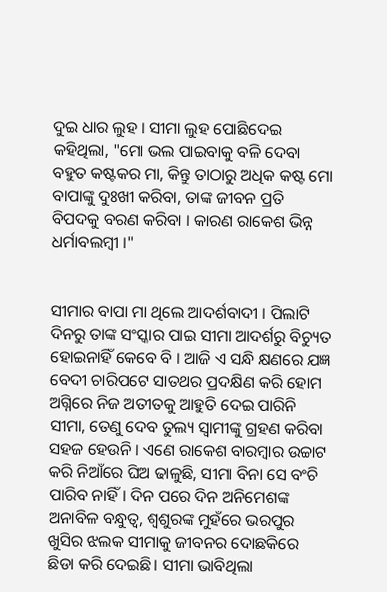ଦୁଇ ଧାର ଲୁହ । ସୀମା ଲୁହ ପୋଛିଦେଇ କହିଥିଲା, "ମୋ ଭଲ ପାଇବାକୁ ବଳି ଦେବା ବହୁତ କଷ୍ଟକର ମା, କିନ୍ତୁ ତାଠାରୁ ଅଧିକ କଷ୍ଟ ମୋ ବାପାଙ୍କୁ ଦୁଃଖୀ କରିବା, ତାଙ୍କ ଜୀବନ ପ୍ରତି ବିପଦକୁ ବରଣ କରିବା । କାରଣ ରାକେଶ ଭିନ୍ନ ଧର୍ମାବଲମ୍ବୀ ।"


ସୀମାର ବାପା ମା ଥିଲେ ଆଦର୍ଶବାଦୀ । ପିଲାଟି ଦିନରୁ ତାଙ୍କ ସଂସ୍କାର ପାଇ ସୀମା ଆଦର୍ଶରୁ ବିଚ୍ୟୁତ ହୋଇନାହିଁ କେବେ ବି । ଆଜି ଏ ସନ୍ଧି କ୍ଷଣରେ ଯଜ୍ଞ ବେଦୀ ଚାରିପଟେ ସାତଥର ପ୍ରଦକ୍ଷିଣ କରି ହୋମ ଅଗ୍ନିରେ ନିଜ ଅତୀତକୁ ଆହୁତି ଦେଇ ପାରିନି ସୀମା, ତେଣୁ ଦେବ ତୁଲ୍ୟ ସ୍ୱାମୀଙ୍କୁ ଗ୍ରହଣ କରିବା ସହଜ ହେଉନି । ଏଣେ ରାକେଶ ବାରମ୍ବାର ଉଚ୍ଚାଟ କରି ନିଆଁରେ ଘିଅ ଢାଳୁଛି, ସୀମା ବିନା ସେ ବଂଚି ପାରିବ ନାହିଁ। ଦିନ ପରେ ଦିନ ଅନିମେଶଙ୍କ ଅନାବିଳ ବନ୍ଧୁତ୍ୱ, ଶ୍ୱଶୁରଙ୍କ ମୁହଁରେ ଭରପୁର ଖୁସିର ଝଲକ ସୀମାକୁ ଜୀବନର ଦୋଛକିରେ ଛିଡା କରି ଦେଇଛି। ସୀମା ଭାବିଥିଲା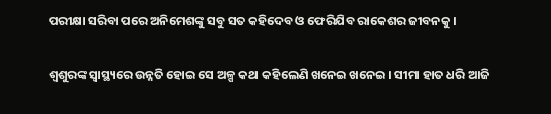ପରୀକ୍ଷା ସରିବା ପରେ ଅନିମେଶଙ୍କୁ ସବୁ ସତ କହିଦେବ ଓ ଫେରିଯିବ ରାକେଶର ଜୀବନକୁ ।


ଶ୍ୱଶୁରଙ୍କ ସ୍ୱାସ୍ଥ୍ୟରେ ଉନ୍ନତି ହୋଇ ସେ ଅଳ୍ପ କଥା କହିଲେଣି ଖନେଇ ଖନେଇ । ସୀମା ହାତ ଧରି ଆଜି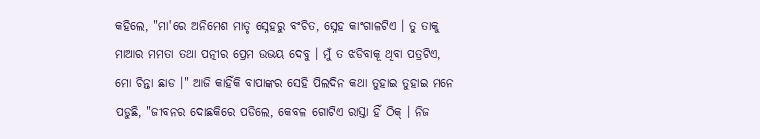କହିଲେ, "ମା'ରେ ଅନିମେଶ ମାତୃ ସ୍ନେହରୁ ବଂଚିତ, ସ୍ନେହ କାଂଗାଳଟିଏ । ତୁ ତାକୁ ମାଆର ମମତା ତଥା ପତ୍ନୀର ପ୍ରେମ ଉଭୟ ଦେବୁ । ମୁଁ ତ ଝଡିବାକୂ ଥିବା ପତ୍ରଟିଏ, ମୋ ଚିନ୍ତା ଛାଡ ।" ଆଜି କାହିଁକି ବାପାଙ୍କର ସେହି ପିଲଦିନ କଥା ତୁହାଇ ତୁହାଇ ମନେ ପଡୁଛି, "ଜୀବନର ଦୋଛକିରେ ପଡିଲେ, କେବଳ ଗୋଟିଏ ରାସ୍ତା ହିଁ ଠିକ୍ । ନିଜ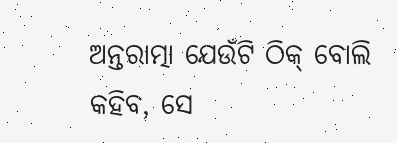ଅନ୍ତରାତ୍ମା ଯେଉଁଟି ଠିକ୍ ବୋଲି କହିବ, ସେ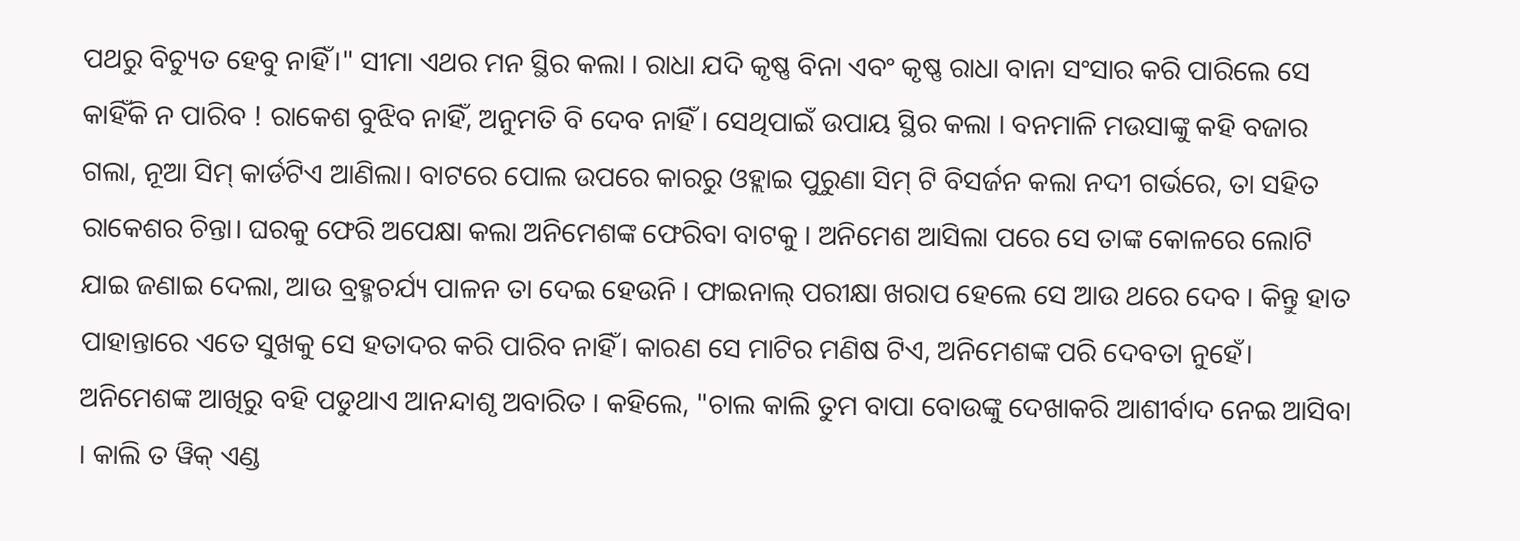ପଥରୁ ବିଚ୍ୟୁତ ହେବୁ ନାହିଁ।" ସୀମା ଏଥର ମନ ସ୍ଥିର କଲା । ରାଧା ଯଦି କୃଷ୍ଣ ବିନା ଏବଂ କୃଷ୍ଣ ରାଧା ବାନା ସଂସାର କରି ପାରିଲେ ସେ କାହିଁକି ନ ପାରିବ ! ରାକେଶ ବୁଝିବ ନାହିଁ, ଅନୁମତି ବି ଦେବ ନାହିଁ । ସେଥିପାଇଁ ଉପାୟ ସ୍ଥିର କଲା । ବନମାଳି ମଉସାଙ୍କୁ କହି ବଜାର ଗଲା, ନୂଆ ସିମ୍ କାର୍ଡଟିଏ ଆଣିଲା। ବାଟରେ ପୋଲ ଉପରେ କାରରୁ ଓହ୍ଲାଇ ପୁରୁଣା ସିମ୍ ଟି ବିସର୍ଜନ କଲା ନଦୀ ଗର୍ଭରେ, ତା ସହିତ ରାକେଶର ଚିନ୍ତା। ଘରକୁ ଫେରି ଅପେକ୍ଷା କଲା ଅନିମେଶଙ୍କ ଫେରିବା ବାଟକୁ । ଅନିମେଶ ଆସିଲା ପରେ ସେ ତାଙ୍କ କୋଳରେ ଲୋଟି ଯାଇ ଜଣାଇ ଦେଲା, ଆଉ ବ୍ରହ୍ମଚର୍ଯ୍ୟ ପାଳନ ତା ଦେଇ ହେଉନି । ଫାଇନାଲ୍ ପରୀକ୍ଷା ଖରାପ ହେଲେ ସେ ଆଉ ଥରେ ଦେବ । କିନ୍ତୁ ହାତ ପାହାନ୍ତାରେ ଏତେ ସୁଖକୁ ସେ ହତାଦର କରି ପାରିବ ନାହିଁ। କାରଣ ସେ ମାଟିର ମଣିଷ ଟିଏ, ଅନିମେଶଙ୍କ ପରି ଦେବତା ନୁହେଁ। ଅନିମେଶଙ୍କ ଆଖିରୁ ବହି ପଡୁଥାଏ ଆନନ୍ଦାଶୃ ଅବାରିତ । କହିଲେ, "ଚାଲ କାଲି ତୁମ ବାପା ବୋଉଙ୍କୁ ଦେଖାକରି ଆଶୀର୍ବାଦ ନେଇ ଆସିବା । କାଲି ତ ୱିକ୍ ଏଣ୍ଡ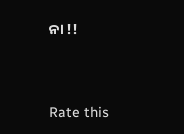ନା !!




Rate this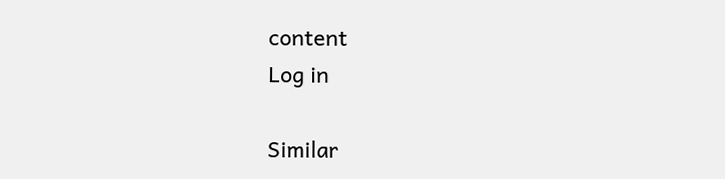content
Log in

Similar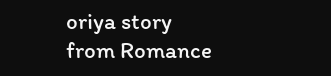oriya story from Romance